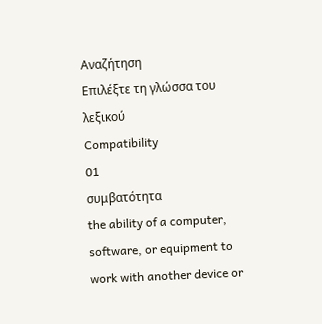Αναζήτηση
Επιλέξτε τη γλώσσα του λεξικού
Compatibility
01
συμβατότητα
the ability of a computer, software, or equipment to work with another device or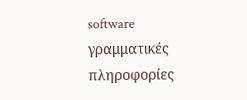software
γραμματικές πληροφορίες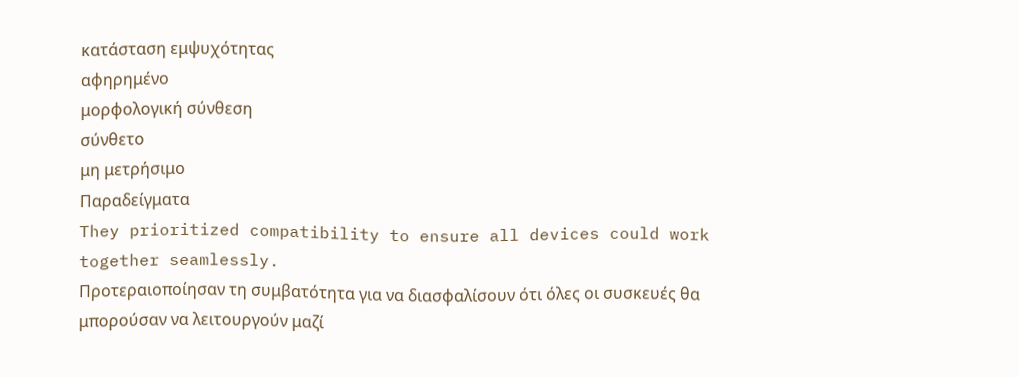κατάσταση εμψυχότητας
αφηρημένο
μορφολογική σύνθεση
σύνθετο
μη μετρήσιμο
Παραδείγματα
They prioritized compatibility to ensure all devices could work together seamlessly.
Προτεραιοποίησαν τη συμβατότητα για να διασφαλίσουν ότι όλες οι συσκευές θα μπορούσαν να λειτουργούν μαζί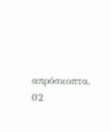απρόσκοπτα.
02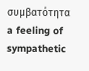συμβατότητα
a feeling of sympathetic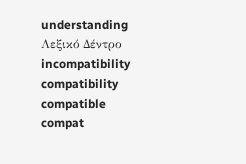understanding
Λεξικό Δέντρο
incompatibility
compatibility
compatible
compat